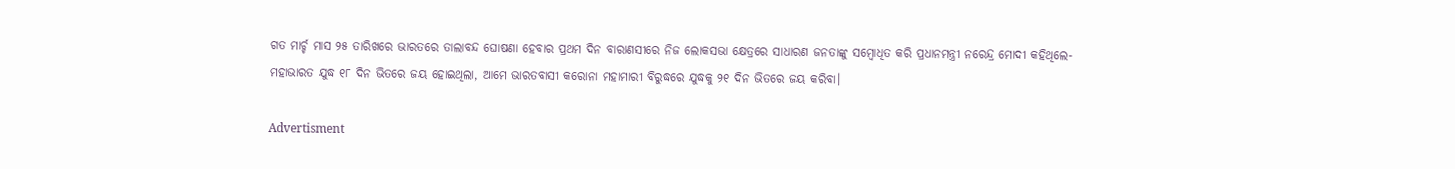ଗତ ମାର୍ଚ୍ଚ ମାସ ୨୫ ତାରିଖରେ ଭାରତରେ ତାଲାବନ୍ଦ ଘୋଷଣା ହେବାର ପ୍ରଥମ ଦିନ ବାରାଣସୀରେ ନିଜ ଲୋକସଭା କ୍ଷେତ୍ରରେ ସାଧାରଣ ଜନତାଙ୍କୁ ସମ୍ବୋଧିତ କରି ପ୍ରଧାନମନ୍ତ୍ରୀ ନରେନ୍ଦ୍ର ମୋଦୀ କହିଥିଲେ- ମହାଭାରତ ଯୁଦ୍ଧ ୧୮ ଦିନ ଭିତରେ ଜୟ ହୋଇଥିଲା, ଆମେ ଭାରତବାସୀ କରୋନା ମହାମାରୀ ବିରୁଦ୍ଧରେ ଯୁଦ୍ଧକୁ ୨୧ ଦିନ ଭିତରେ ଜୟ କରିବା।

Advertisment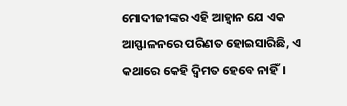ମୋଦୀଜୀଙ୍କର ଏହି ଆହ୍ବାନ ଯେ ଏକ ଆସ୍ଫାଳନରେ ପରିଣତ ହୋଇସାରିଛି, ଏ କଥାରେ କେହି ଦ୍ବିମତ ହେବେ ନାହିଁ।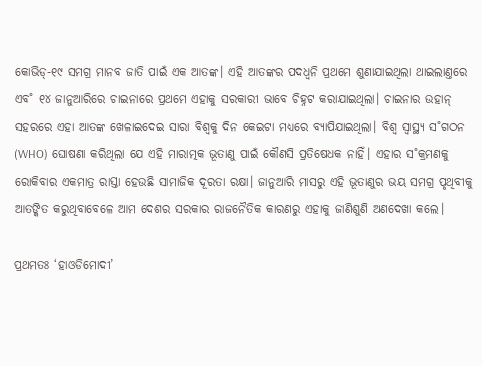କୋଭିଡ୍‌-୧୯ ସମଗ୍ର ମାନବ ଜାତି ପାଇଁ ଏକ ଆତଙ୍କ। ଏହି ଆତଙ୍କର ପଦଧ୍ବନି ପ୍ରଥମେ ଶୁଣାଯାଇଥିଲା ଥାଇଲାଣ୍ତରେ ଏବ˚ ୧୪ ଜାନୁଆରିରେ ଚାଇନାରେ ପ୍ରଥମେ ଏହାକୁ ସରକାରୀ ଭାବେ ଚିହ୍ନଟ କରାଯାଇଥିଲା। ଚାଇନାର ଉହାନ୍‌ ସହରରେ ଏହା ଆତଙ୍କ ଖେଳାଇଦେଇ ସାରା ବିଶ୍ବକୁ ଦିନ କେଇଟା ମଧ୍ୟରେ ବ୍ୟାପିଯାଇଥିଲା। ବିଶ୍ବ ସ୍ବାସ୍ଥ୍ୟ ସ˚ଗଠନ (WHO) ଘୋଷଣା କରିଥିଲା ଯେ ଏହି ମାରାତ୍ମକ ଭୂତାଣୁ ପାଇଁ କୌଣସି ପ୍ରତିଷେଧକ ନାହିଁ। ଏହାର ସ˚କ୍ରମଣକୁ ରୋକିବାର ଏକମାତ୍ର ରାସ୍ତା ହେଉଛି ସାମାଜିକ ଦୂରତା ରକ୍ଷା। ଜାନୁଆରି ମାସରୁ ଏହି ଭୂତାଣୁର ଭୟ ସମଗ୍ର ପୃଥିବୀକୁ ଆତଙ୍କିତ କରୁଥିବାବେଳେ ଆମ ଦେଶର ସରକାର ରାଜନୈତିକ କାରଣରୁ ଏହାକୁ ଜାଣିଶୁଣି ଅଣଦେଖା କଲେ।

ପ୍ରଥମତଃ ‘ହାଓଡିମୋଦୀ’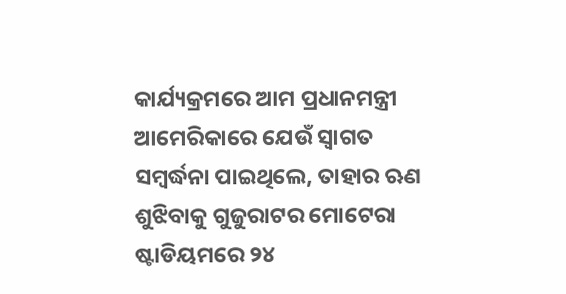କାର୍ଯ୍ୟକ୍ରମରେ ଆମ ପ୍ରଧାନମନ୍ତ୍ରୀ ଆମେରିକାରେ ଯେଉଁ ସ୍ବାଗତ ସମ୍ବର୍ଦ୍ଧନା ପାଇଥିଲେ, ତାହାର ଋଣ ଶୁଝିବାକୁ ଗୁଜୁରାଟର ମୋଟେରା ଷ୍ଟାଡିୟମରେ ୨୪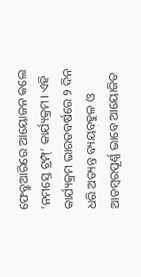ଫେବ୍ରୁଆରିରେ ଆୟୋଜନ କଲେ ‘ନମସ୍ତେ ଟ୍ରମ୍ପ୍’ କାର୍ଯ୍ୟକ୍ରମ। ଏହି କାର୍ଯ୍ୟକ୍ରମ ଭାରତବର୍ଷରେ ୨ ଦିନ ଧରି ଅତ୍ୟନ୍ତ ବ୍ୟୟବହୁଳ ଓ ଆଡମ୍ବରପୂର୍ଣ୍ଣ ଭାବେ ଆୟୋଜିତ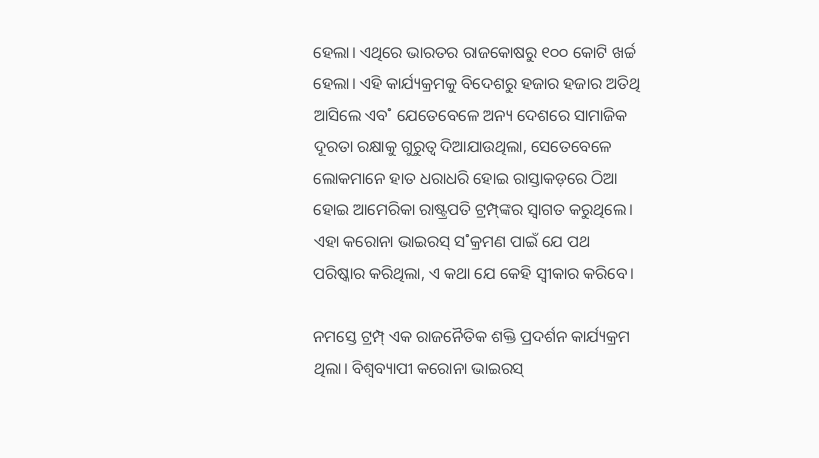ହେଲା। ଏଥିରେ ଭାରତର ରାଜକୋଷରୁ ୧୦୦ କୋଟି ଖର୍ଚ୍ଚ ହେଲା। ଏହି କାର୍ଯ୍ୟକ୍ରମକୁ ବିଦେଶରୁ ହଜାର ହଜାର ଅତିଥି ଆସିଲେ ଏବ˚ ଯେତେବେଳେ ଅନ୍ୟ ଦେଶରେ ସାମାଜିକ ଦୂରତା ରକ୍ଷାକୁ ଗୁରୁତ୍ବ ଦିଆଯାଉଥିଲା, ସେତେବେଳେ ଲୋକମାନେ ହାତ ଧରାଧରି ହୋଇ ରାସ୍ତାକଡ଼ରେ ଠିଆ ହୋଇ ଆମେରିକା ରାଷ୍ଟ୍ରପତି ଟ୍ରମ୍ପ୍‌ଙ୍କର ସ୍ବାଗତ କରୁଥିଲେ। ଏହା କରୋନା ଭାଇରସ୍‌ ସ˚କ୍ରମଣ ପାଇଁ ଯେ ପଥ ପରିଷ୍କାର କରିଥିଲା, ଏ କଥା ଯେ କେହି ସ୍ବୀକାର କରିବେ।

ନମସ୍ତେ ଟ୍ରମ୍ପ୍‌ ଏକ ରାଜନୈତିକ ଶକ୍ତି ପ୍ରଦର୍ଶନ କାର୍ଯ୍ୟକ୍ରମ ଥିଲା। ବିଶ୍ବବ୍ୟାପୀ କରୋନା ଭାଇରସ୍‌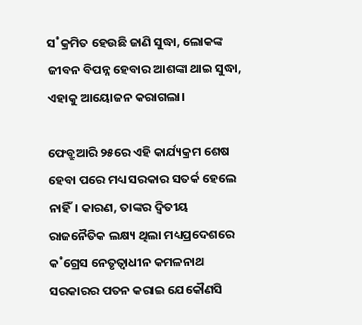ସ˚କ୍ରମିତ ହେଉଛି ଜାଣି ସୁଦ୍ଧା, ଲୋକଙ୍କ ଜୀବନ ବିପନ୍ନ ହେବାର ଆଶଙ୍କା ଥାଇ ସୁଦ୍ଧା, ଏହାକୁ ଆୟୋଜନ କରାଗଲା।

ଫେବ୍ରୁଆରି ୨୫ରେ ଏହି କାର୍ଯ୍ୟକ୍ରମ ଶେଷ ହେବା ପରେ ମଧ୍ୟ ସରକାର ସତର୍କ ହେଲେ ନାହିଁ। କାରଣ, ତାଙ୍କର ଦ୍ବିତୀୟ ରାଜନୈତିକ ଲକ୍ଷ୍ୟ ଥିଲା ମଧ୍ୟପ୍ରଦେଶରେ କ˚ଗ୍ରେସ ନେତୃତ୍ବାଧୀନ କମଳନାଥ ସରକାରର ପତନ କରାଇ ଯେକୌଣସି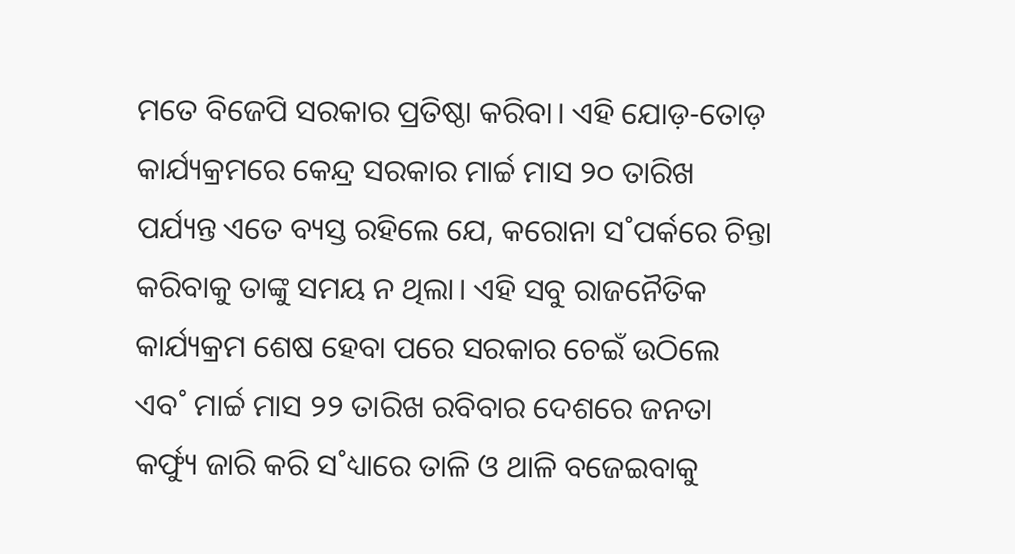ମତେ ବିଜେପି ସରକାର ପ୍ରତିଷ୍ଠା କରିବା। ଏହି ଯୋଡ଼-ତୋଡ଼ କାର୍ଯ୍ୟକ୍ରମରେ କେନ୍ଦ୍ର ସରକାର ମାର୍ଚ୍ଚ ମାସ ୨୦ ତାରିଖ ପର୍ଯ୍ୟନ୍ତ ଏତେ ବ୍ୟସ୍ତ ରହିଲେ ଯେ, କରୋନା ସ˚ପର୍କରେ ଚିନ୍ତା କରିବାକୁ ତାଙ୍କୁ ସମୟ ନ ଥିଲା। ଏହି ସବୁ ରାଜନୈତିକ କାର୍ଯ୍ୟକ୍ରମ ଶେଷ ହେବା ପରେ ସରକାର ଚେଇଁ ଉଠିଲେ ଏବ˚ ମାର୍ଚ୍ଚ ମାସ ୨୨ ତାରିଖ ରବିବାର ଦେଶରେ ଜନତା କର୍ଫ୍ୟୁ ଜାରି କରି ସ˚ଧ୍ୟାରେ ତାଳି ଓ ଥାଳି ବଜେଇବାକୁ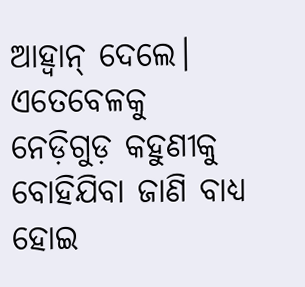ଆହ୍ବାନ୍‌ ଦେଲେ। ଏତେବେଳକୁ ନେଡ଼ିଗୁଡ଼ କହୁଣୀକୁ ବୋହିଯିବା ଜାଣି ବାଧ୍ୟ ହୋଇ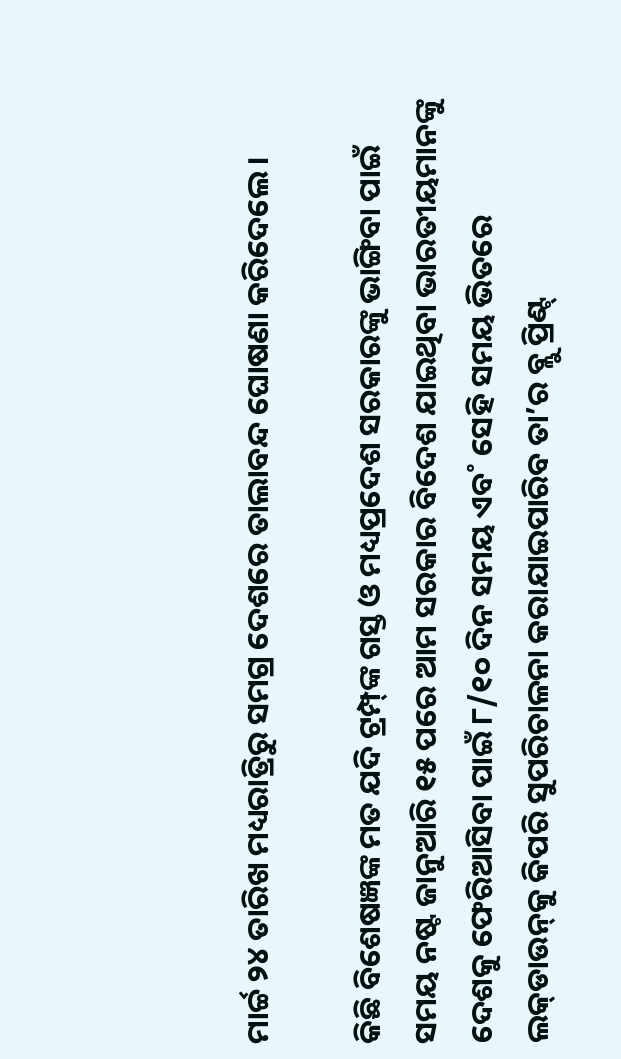ମାର୍ଚ୍ଚ ୨୪ ତାରିଖ ମଧ୍ୟରାତ୍ରିରୁ ସମଗ୍ର ଦେଶରେ ତାଲାବନ୍ଦ ଘୋଷଣା କରିଦେଲେ।

କିଛି ବିଶେଷଜ୍ଞଙ୍କ ମତ ଯଦି ଟ୍ରମ୍ପ୍‌ଙ୍କ ଗସ୍ତ ଓ ମଧ୍ୟପ୍ରଦେଶ ସରକାରଙ୍କୁ ଭାଙ୍ଗିବା ପାଇଁ ସମୟ ନଷ୍ଟ ଜାନୁଆରି ୧୫ ପରେ ଆମ ସରକାର ବିଦେଶ ଯାଇଥିବା ଭାରତୀୟମାନଙ୍କୁ ଦେଶକୁ ଫେରିଆସିବା ପାଇଁ ୮/୧୦ ଦିନ ସମୟ ଏବ˚ ସେହି ସମୟ ଭିତରେ ଲକ୍‌ଡାଉନ୍‌କୁ କିପରି ସୁପରିଚାଳନା କରାଯାଇପାରିବ ତା’ର ବ୍ଲୁ ପ୍ରିଣ୍ଟ୍‌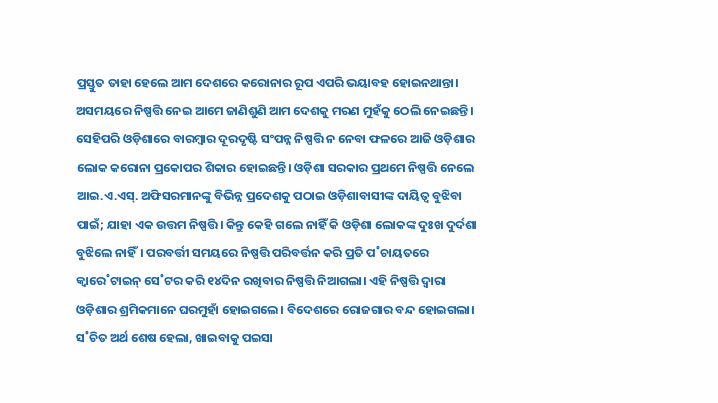ପ୍ରସ୍ତୁତ ତାହା ହେଲେ ଆମ ଦେଶରେ କରୋନାର ରୂପ ଏପରି ଭୟାବହ ହୋଇନଥାନ୍ତା। ଅସମୟରେ ନିଷ୍ପତ୍ତି ନେଇ ଆମେ ଜାଣିଶୁଣି ଆମ ଦେଶକୁ ମରଣ ମୁହଁକୁ ଠେଲି ନେଇଛନ୍ତି। ସେହିପରି ଓଡ଼ିଶାରେ ବାରମ୍ବାର ଦୂରଦୃଷ୍ଟି ସଂପନ୍ନ ନିଷ୍ପତ୍ତି ନ ନେବା ଫଳରେ ଆଜି ଓଡ଼ିଶାର ଲୋକ କରୋନା ପ୍ରକୋପର ଶିକାର ହୋଇଛନ୍ତି। ଓଡ଼ିଶା ସରକାର ପ୍ରଥମେ ନିଷ୍ପତ୍ତି ନେଲେ ଆଇ.ଏ.ଏସ୍‌. ଅଫିସରମାନଙ୍କୁ ବିଭିନ୍ନ ପ୍ରଦେଶକୁ ପଠାଇ ଓଡ଼ିଶାବାସୀଙ୍କ ଦାୟିତ୍ବ ବୁଝିବା ପାଇଁ; ଯାହା ଏକ ଉତ୍ତମ ନିଷ୍ପତ୍ତି। କିନ୍ତୁ କେହି ଗଲେ ନାହିଁ କି ଓଡ଼ିଶା ଲୋକଙ୍କ ଦୁଃଖ ଦୁର୍ଦଶା ବୁଝିଲେ ନାହିଁ। ପରବର୍ତ୍ତୀ ସମୟରେ ନିଷ୍ପତ୍ତି ପରିବର୍ତ୍ତନ କରି ପ୍ରତି ପ˚ଚାୟତରେ କ୍ବାରେ˚ଟାଇନ୍‌ ସେ˚ଟର କରି ୧୪ଦିନ ରଖିବାର ନିଷ୍ପତ୍ତି ନିଆଗଲା। ଏହି ନିଷ୍ପତ୍ତି ଦ୍ବାରା ଓଡ଼ିଶାର ଶ୍ରମିକମାନେ ଘରମୁହାଁ ହୋଇଗଲେ। ବିଦେଶରେ ରୋଜଗାର ବନ୍ଦ ହୋଇଗଲା। ସ˚ଚିତ ଅର୍ଥ ଶେଷ ହେଲା, ଖାଇବାକୁ ପଇସା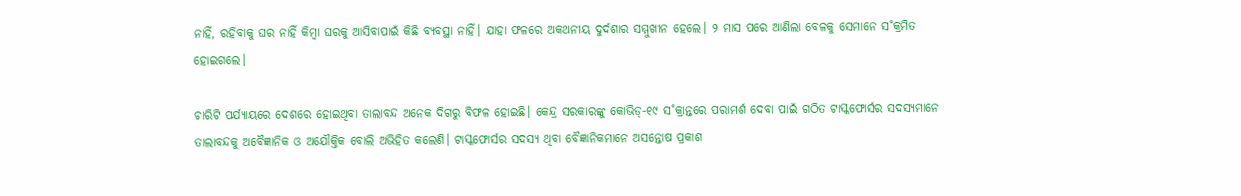ନାହିଁ, ରହିବାକୁ ଘର ନାହିଁ କିମ୍ବା ଘରକୁ ଆସିବାପାଇଁ କିଛି ବ୍ୟବସ୍ଥା ନାହିଁ। ଯାହା ଫଳରେ ଅକଥନୀୟ ଦୁର୍ଦଶାର ସମ୍ମୁଖୀନ ହେଲେ। ୨ ମାସ ପରେ ଆଣିଲା ବେଳକୁ ସେମାନେ ସ˚କ୍ରମିତ ହୋଇଗଲେ।

ଚାରିଟି ପର୍ଯ୍ୟାୟରେ ଦେଶରେ ହୋଇଥିବା ତାଲାବନ୍ଦ ଅନେକ ଦିଗରୁ ବିଫଳ ହୋଇଛି। କେନ୍ଦ୍ର ସରକାରଙ୍କୁ କୋଭିଡ୍‌-୧୯ ସ˚କ୍ରାନ୍ତରେ ପରାମର୍ଶ ଦେବା ପାଇଁ ଗଠିତ ଟାସ୍କଫୋର୍ସର ସଦସ୍ୟମାନେ ତାଲାବନ୍ଦକୁ ଅବୈଜ୍ଞାନିକ ଓ ଅଯୌକ୍ତିକ ବୋଲି ଅଭିହିତ କଲେଣି। ଟାସ୍କଫୋର୍ସର ସଦସ୍ୟ ଥିବା ବୈଜ୍ଞାନିକମାନେ ଅସନ୍ତୋଷ ପ୍ରକାଶ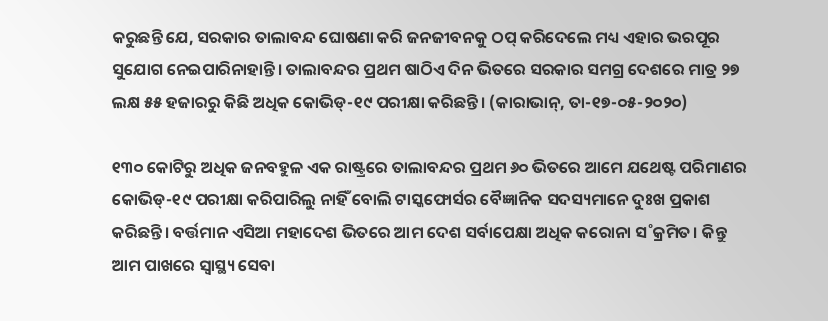କରୁଛନ୍ତି ଯେ, ସରକାର ତାଲାବନ୍ଦ ଘୋଷଣା କରି ଜନଜୀବନକୁ ଠପ୍‌ କରିଦେଲେ ମଧ୍ୟ ଏହାର ଭରପୂର ସୁଯୋଗ ନେଇପାରିନାହାନ୍ତି। ତାଲାବନ୍ଦର ପ୍ରଥମ ଷାଠିଏ ଦିନ ଭିତରେ ସରକାର ସମଗ୍ର ଦେଶରେ ମାତ୍ର ୨୭ ଲକ୍ଷ ୫୫ ହଜାରରୁ କିଛି ଅଧିକ କୋଭିଡ୍‌-୧୯ ପରୀକ୍ଷା କରିଛନ୍ତି। (କାରାଭାନ୍‌, ତା-୧୭-୦୫-୨୦୨୦)

୧୩୦ କୋଟିରୁ ଅଧିକ ଜନବହୁଳ ଏକ ରାଷ୍ଟ୍ରରେ ତାଲାବନ୍ଦର ପ୍ରଥମ ୬୦ ଭିତରେ ଆମେ ଯଥେଷ୍ଟ ପରିମାଣର କୋଭିଡ୍‌-୧୯ ପରୀକ୍ଷା କରିପାରିଲୁ ନାହିଁ ବୋଲି ଟାସ୍କଫୋର୍ସର ବୈଜ୍ଞାନିକ ସଦସ୍ୟମାନେ ଦୁଃଖ ପ୍ରକାଶ କରିଛନ୍ତି। ବର୍ତ୍ତମାନ ଏସିଆ ମହାଦେଶ ଭିତରେ ଆମ ଦେଶ ସର୍ବାପେକ୍ଷା ଅଧିକ କରୋନା ସ˚କ୍ରମିତ। କିନ୍ତୁ ଆମ ପାଖରେ ସ୍ବାସ୍ଥ୍ୟ ସେବା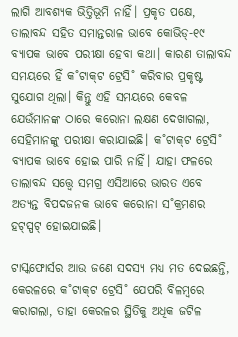ଲାଗି ଆବଶ୍ୟକ ଭିତ୍ତିଭୂମି ନାହିଁ। ପ୍ରକୃତ ପକ୍ଷେ, ତାଲାବନ୍ଦ ସହିତ ସମାନ୍ତରାଳ ଭାବେ କୋଭିଡ୍‌-୧୯ ବ୍ୟାପକ ଭାବେ ପରୀକ୍ଷା ହେବା କଥା। କାରଣ ତାଲାବନ୍ଦ ସମୟରେ ହିଁ କ˚ଟାକ୍‌ଟ ଟ୍ରେସି˚ କରିବାର ପ୍ରକୃଷ୍ଟ ସୁଯୋଗ ଥିଲା। କିନ୍ତୁ ଏହି ସମୟରେ କେବଳ ଯେଉଁମାନଙ୍କ ଠାରେ କରୋନା ଲକ୍ଷଣ ଦେଖାଗଲା, ସେହିମାନଙ୍କୁ ପରୀକ୍ଷା କରାଯାଇଛି। କ˚ଟାକ୍‌ଟ ଟ୍ରେସି˚ ବ୍ୟାପକ ଭାବେ ହୋଇ ପାରି ନାହିଁ। ଯାହା ଫଳରେ ତାଲାବନ୍ଦ ସତ୍ତ୍ବେ ସମଗ୍ର ଏସିଆରେ ଭାରତ ଏବେ ଅତ୍ୟନ୍ତ ବିପଦଜନକ ଭାବେ କରୋନା ସ˚କ୍ରମଣର ହଟ୍‌ସ୍ପଟ୍‌ ହୋଇଯାଇଛି।

ଟାସ୍କଫୋର୍ସର ଆଉ ଜଣେ ସଦସ୍ୟ ମଧ୍ୟ ମତ ଦେଇଛନ୍ତି, କେରଳରେ କ˚ଟାକ୍‌ଟ ଟ୍ରେସି˚ ଯେପରି ବିଳମ୍ବରେ କରାଗଲା, ତାହା କେରଳର ସ୍ଥିତିକୁ ଅଧିକ ଜଟିଳ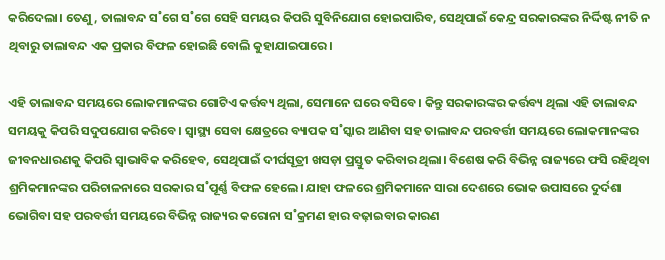କରିଦେଲା। ତେଣୁ, ତାଲାବନ୍ଦ ସ˚ଗେ ସ˚ଗେ ସେହି ସମୟର କିପରି ସୁବିନିଯୋଗ ହୋଇପାରିବ, ସେଥିପାଇଁ କେନ୍ଦ୍ର ସରକାରଙ୍କର ନିର୍ଦ୍ଦିଷ୍ଟ ନୀତି ନ ଥିବାରୁ ତାଲାବନ୍ଦ ଏକ ପ୍ରକାର ବିଫଳ ହୋଇଛି ବୋଲି କୁହାଯାଇପାରେ।

ଏହି ତାଲାବନ୍ଦ ସମୟରେ ଲୋକମାନଙ୍କର ଗୋଟିଏ କର୍ତ୍ତବ୍ୟ ଥିଲା, ସେମାନେ ଘରେ ବସିବେ। କିନ୍ତୁ ସରକାରଙ୍କର କର୍ତ୍ତବ୍ୟ ଥିଲା ଏହି ତାଲାବନ୍ଦ ସମୟକୁ କିପରି ସଦୁପଯୋଗ କରିବେ। ସ୍ବାସ୍ଥ୍ୟ ସେବା କ୍ଷେତ୍ରରେ ବ୍ୟାପକ ସ˚ସ୍କାର ଆଣିବା ସହ ତାଲାବନ୍ଦ ପରବର୍ତ୍ତୀ ସମୟରେ ଲୋକମାନଙ୍କର ଜୀବନଧାରଣକୁ କିପରି ସ୍ବାଭାବିକ କରିହେବ, ସେଥିପାଇଁ ଦୀର୍ଘସୂତ୍ରୀ ଖସଡ଼ା ପ୍ରସ୍ତୁତ କରିବାର ଥିଲା। ବିଶେଷ କରି ବିଭିନ୍ନ ରାଜ୍ୟରେ ଫସି ରହିଥିବା ଶ୍ରମିକମାନଙ୍କର ପରିଚାଳନାରେ ସରକାର ସ˚ପୂର୍ଣ୍ଣ ବିଫଳ ହେଲେ। ଯାହା ଫଳରେ ଶ୍ରମିକମାନେ ସାରା ଦେଶରେ ଭୋକ ଉପାସରେ ଦୁର୍ଦଶା ଭୋଗିବା ସହ ପରବର୍ତ୍ତୀ ସମୟରେ ବିଭିନ୍ନ ରାଜ୍ୟର କରୋନା ସ˚କ୍ରମଣ ହାର ବଢ଼ାଇବାର କାରଣ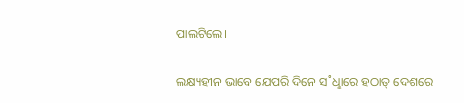ପାଲଟିଲେ।

ଲକ୍ଷ୍ୟହୀନ ଭାବେ ଯେପରି ଦିନେ ସ˚ଧୢାରେ ହଠାତ୍‌ ଦେଶରେ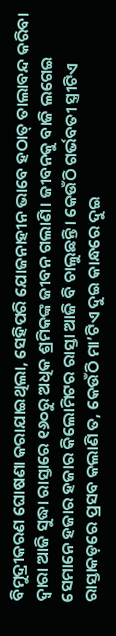ବିମୁଦ୍ରୀକରଣ ଘୋଷଣା କରାଯାଇଥିଲା, ସେହିପରି ଯୋଜନାହୀନ ଭାବେ ହଠାତ୍‌ ତାଲାବନ୍ଦ କରିବା ଦ୍ବାରା ଆଜି ସୁଦ୍ଧା ରାସ୍ତାରେ ୧୬୦ରୁ ଅଧିକ ଶ୍ରମିକଙ୍କ ଜୀବନ ଗଲାଣି। ଜୀବନକୁ ବାଜି ଲଗେଇ ସେମାନେ ହଜାର ହଜାର କିଲୋମିଟର ରାସ୍ତା ଆଜି ବି ଚାଲୁଛନ୍ତି। କେଉଁଠି ଗର୍ଭବତୀ ସ୍ତ୍ରୀଟିଏ ରାସ୍ତାକଡ଼ରେ ପ୍ରସବ କଲାଣି ତ, କେଉଁଠି ମା’ଟିଏ ଦୁଇ କାନ୍ଧରେ ଦୁଇ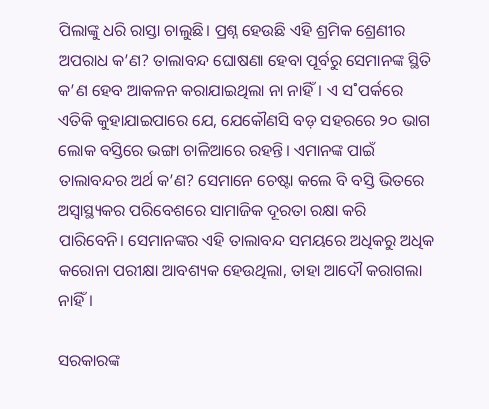ପିଲାଙ୍କୁ ଧରି ରାସ୍ତା ଚାଲୁଛି। ପ୍ରଶ୍ନ ହେଉଛି ଏହି ଶ୍ରମିକ ଶ୍ରେଣୀର ଅପରାଧ କ’ଣ? ତାଲାବନ୍ଦ ଘୋଷଣା ହେବା ପୂର୍ବରୁ ସେମାନଙ୍କ ସ୍ଥିତି କ’ଣ ହେବ ଆକଳନ କରାଯାଇଥିଲା ନା ନାହିଁ। ଏ ସ˚ପର୍କରେ ଏତିକି କୁହାଯାଇପାରେ ଯେ, ଯେକୌଣସି ବଡ଼ ସହରରେ ୨୦ ଭାଗ ଲୋକ ବସ୍ତିରେ ଭଙ୍ଗା ଚାଳିଆରେ ରହନ୍ତି। ଏମାନଙ୍କ ପାଇଁ ତାଲାବନ୍ଦର ଅର୍ଥ କ’ଣ? ସେମାନେ ଚେଷ୍ଟା କଲେ ବି ବସ୍ତି ଭିତରେ ଅସ୍ବାସ୍ଥ୍ୟକର ପରିବେଶରେ ସାମାଜିକ ଦୂରତା ରକ୍ଷା କରି ପାରିବେନି। ସେମାନଙ୍କର ଏହି ତାଲାବନ୍ଦ ସମୟରେ ଅଧିକରୁ ଅଧିକ କରୋନା ପରୀକ୍ଷା ଆବଶ୍ୟକ ହେଉଥିଲା, ତାହା ଆଦୌ କରାଗଲା ନାହିଁ।

ସରକାରଙ୍କ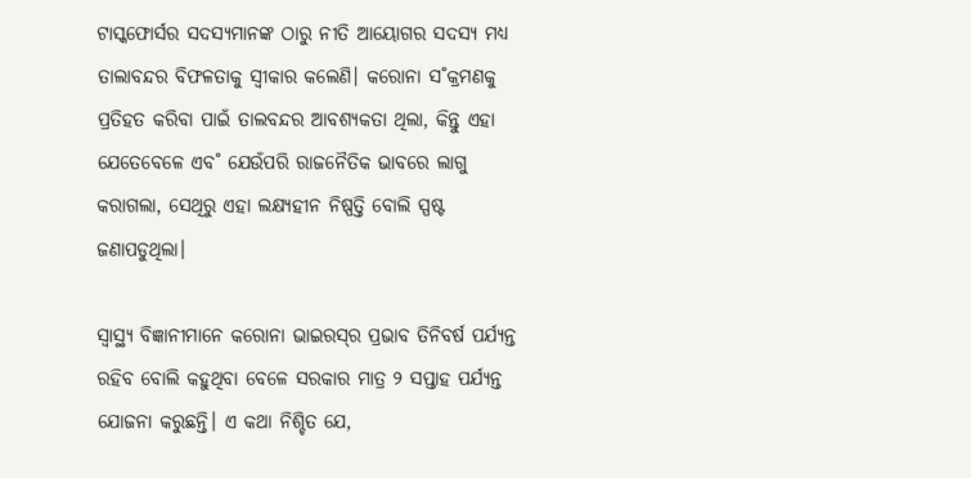ଟାସ୍କଫୋର୍ସର ସଦସ୍ୟମାନଙ୍କ ଠାରୁ ନୀତି ଆୟୋଗର ସଦସ୍ୟ ମଧ୍ୟ ତାଲାବନ୍ଦର ବିଫଳତାକୁ ସ୍ବୀକାର କଲେଣି। କରୋନା ସ˚କ୍ରମଣକୁ ପ୍ରତିହତ କରିବା ପାଇଁ ତାଲବନ୍ଦର ଆବଶ୍ୟକତା ଥିଲା, କିନ୍ତୁ ଏହା ଯେତେବେଳେ ଏବ˚ ଯେଉଁପରି ରାଜନୈତିକ ଭାବରେ ଲାଗୁ କରାଗଲା, ସେଥିରୁ ଏହା ଲକ୍ଷ୍ୟହୀନ ନିଷ୍ପତ୍ତି ବୋଲି ସ୍ପଷ୍ଟ ଜଣାପଡୁଥିଲା।

ସ୍ବାସ୍ଥ୍ୟ ବିଜ୍ଞାନୀମାନେ କରୋନା ଭାଇରସ୍‌ର ପ୍ରଭାବ ତିନିବର୍ଷ ପର୍ଯ୍ୟନ୍ତ ରହିବ ବୋଲି କହୁଥିବା ବେଳେ ସରକାର ମାତ୍ର ୨ ସପ୍ତାହ ପର୍ଯ୍ୟନ୍ତ ଯୋଜନା କରୁଛନ୍ତି। ଏ କଥା ନିଶ୍ଚିତ ଯେ,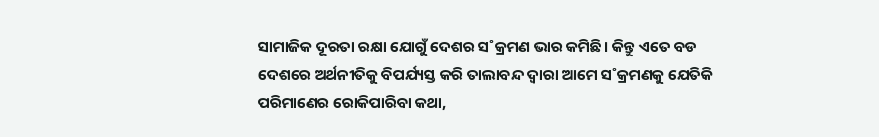ସାମାଜିକ ଦୂରତା ରକ୍ଷା ଯୋଗୁଁ ଦେଶର ସ˚କ୍ରମଣ ଭାର କମିଛି। କିନ୍ତୁ ଏତେ ବଡ ଦେଶରେ ଅର୍ଥନୀତିକୁ ବିପର୍ଯ୍ୟସ୍ତ କରି ତାଲାବନ୍ଦ ଦ୍ବାରା ଆମେ ସ˚କ୍ରମଣକୁ ଯେତିକି ପରିମାଣ‌େର ରୋକିପାରିବା କଥା,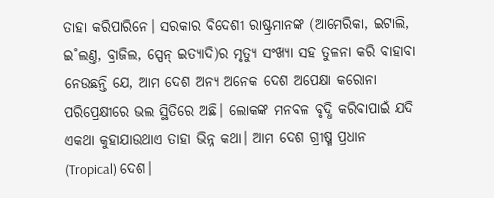ତାହା କରିପାରିନେ। ସରକାର ବିଦେଶୀ ରାଷ୍ଟ୍ରମାନଙ୍କ (ଆମେରିକା, ଇଟାଲି, ଇ˚ଲଣ୍ତ, ବ୍ରାଜିଲ, ସ୍ପେନ୍‌ ଇତ୍ୟାଦି)ର ମୃତ୍ୟୁ ସଂଖ୍ୟା ସହ ତୁଳନା କରି ବାହାବା ନେଉଛନ୍ତି ଯେ, ଆମ ଦେଶ ଅନ୍ୟ ଅନେକ ଦେଶ ଅପେକ୍ଷା କରୋନା ପରିପ୍ରେକ୍ଷୀରେ ଭଲ ସ୍ଥିତିରେ ଅଛି। ଲୋକଙ୍କ ମନବଳ ବୃଦ୍ଧି କରିବାପାଇଁ ଯଦି ଏକଥା କୁହାଯାଉଥାଏ ତାହା ଭିନ୍ନ କଥା। ଆମ ଦେଶ ଗ୍ରୀଷ୍ମ ପ୍ରଧାନ (Tropical) ଦେଶ।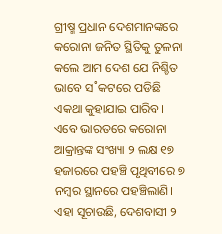ଗ୍ରୀଷ୍ମ ପ୍ରଧାନ ଦେଶମାନଙ୍କରେ କରୋନା ଜନିତ ସ୍ଥିତିକୁ ତୁଳନା କଲେ ଆମ ଦେଶ ଯେ ନିଶ୍ଚିତ ଭାବେ ସ˚କଟରେ ପଡିଛି ଏକଥା କୁହାଯାଇ ପାରିବ। ଏବେ ଭାରତରେ କରୋନା ଆକ୍ରାନ୍ତଙ୍କ ସଂଖ୍ୟା ୨ ଲକ୍ଷ ୧୭ ହଜାରରେ ପହଞ୍ଚି ପୃଥିବୀରେ ୭ ନମ୍ବର ସ୍ଥାନରେ ପହଞ୍ଚିଲାଣି। ଏହା ସୂଚାଉଛି, ଦେଶବାସୀ ୨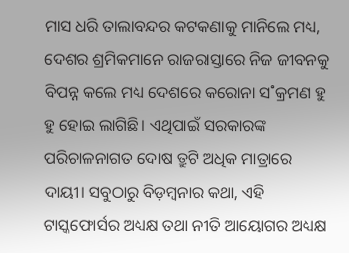ମାସ ଧରି ତାଲାବନ୍ଦର କଟକଣାକୁ ମାନିଲେ ମଧ୍ୟ, ଦେଶର ଶ୍ରମିକମାନେ ରାଜରାସ୍ତାରେ ନିଜ ଜୀବନକୁ ବିପନ୍ନ କଲେ ମଧ୍ୟ ଦେଶରେ କରୋନା ସ˚କ୍ରମଣ ହୁ ହୁ ହୋଇ ଲାଗିଛି। ଏଥିପାଇଁ ସରକାରଙ୍କ ପରିଚାଳନାଗତ ଦୋଷ ତ୍ରୁଟି ଅଧିକ ମାତ୍ରାରେ ଦାୟୀ। ସବୁଠାରୁ ବିଡ଼ମ୍ବନାର କଥା, ଏହି ଟାସ୍କଫୋର୍ସର ଅଧ୍ୟକ୍ଷ ତଥା ନୀତି ଆୟୋଗର ଅଧ୍ୟକ୍ଷ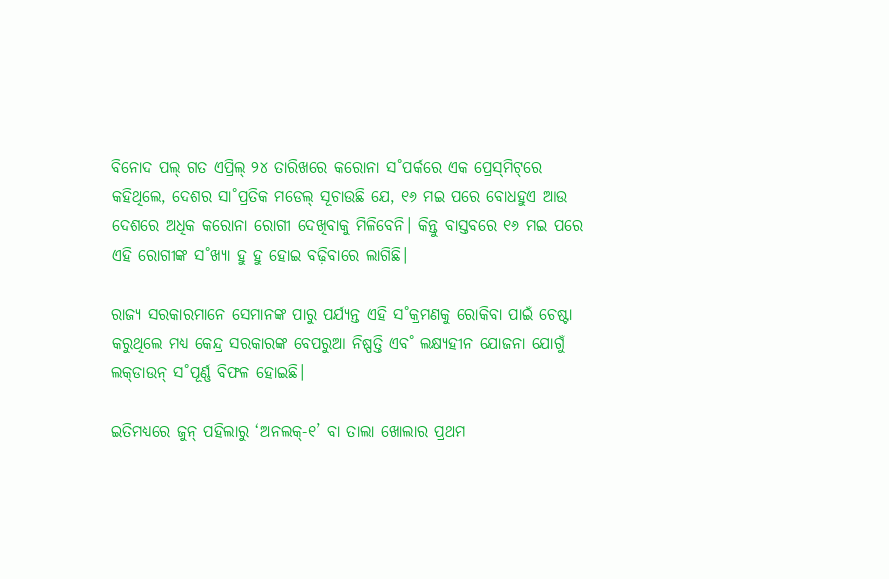ବିନୋଦ ପଲ୍‌ ଗତ ଏପ୍ରିଲ୍‌ ୨୪ ତାରିଖରେ କରୋନା ସ˚ପର୍କରେ ଏକ ପ୍ରେସ୍‌ମିଟ୍‌ରେ କହିଥିଲେ, ଦେଶର ସା˚ପ୍ରତିକ ମଡେଲ୍‌ ସୂଚାଉଛି ଯେ, ୧୬ ମଇ ପରେ ବୋଧହୁଏ ଆଉ ଦେଶରେ ଅଧିକ କରୋନା ରୋଗୀ ଦେଖିବାକୁ ମିଳିବେନି। କିନ୍ତୁ ବାସ୍ତବରେ ୧୬ ମଇ ପରେ ଏହି ରୋଗୀଙ୍କ ସ˚ଖ୍ୟା ହୁ ହୁ ହୋଇ ବଢ଼ିବାରେ ଲାଗିଛି।

ରାଜ୍ୟ ସରକାରମାନେ ସେମାନଙ୍କ ପାରୁ ପର୍ଯ୍ୟନ୍ତ ଏହି ସ˚କ୍ରମଣକୁ ରୋକିବା ପାଇଁ ଚେଷ୍ଟା କରୁଥିଲେ ମଧ୍ୟ କେନ୍ଦ୍ର ସରକାରଙ୍କ ବେପରୁଆ ନିଷ୍ପତ୍ତି ଏବ˚ ଲକ୍ଷ୍ୟହୀନ ଯୋଜନା ଯୋଗୁଁ ଲକ୍‌ଡାଉନ୍‌ ସ˚ପୂର୍ଣ୍ଣ ବିଫଳ ହୋଇଛି।

ଇତିମଧ୍ୟରେ ଜୁନ୍‌ ପହିଲାରୁ ‘ଅନଲକ୍‌-୧’ ବା ତାଲା ଖୋଲାର ପ୍ରଥମ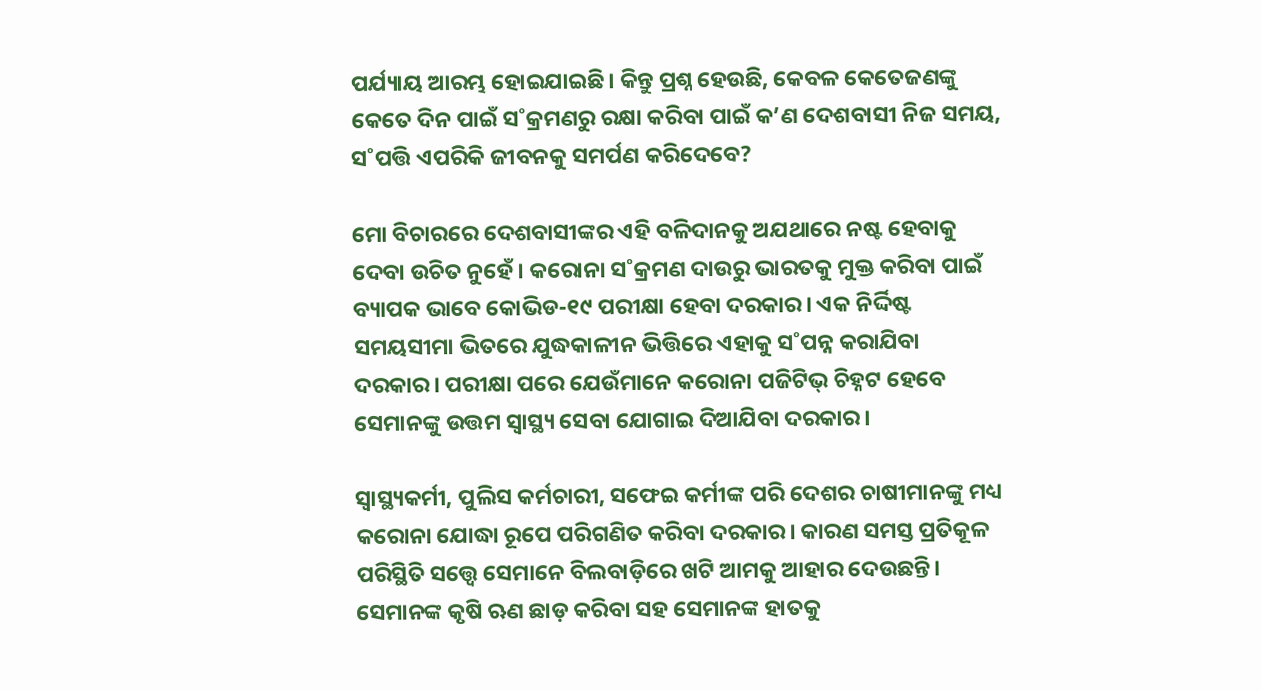ପର୍ଯ୍ୟାୟ ଆରମ୍ଭ ହୋଇଯାଇଛି। କିନ୍ତୁ ପ୍ରଶ୍ନ ହେଉଛି, କେବଳ କେତେଜଣଙ୍କୁ କେତେ ଦିନ ପାଇଁ ସ˚କ୍ରମଣରୁ ରକ୍ଷା କରିବା ପାଇଁ କ’ଣ ଦେଶବାସୀ ନିଜ ସମୟ, ସ˚ପତ୍ତି ଏପରିକି ଜୀବନକୁ ସମର୍ପଣ କରିଦେବେ?

ମୋ ବିଚାରରେ ଦେଶବାସୀଙ୍କର ଏହି ବଳିଦାନକୁ ଅଯଥାରେ ନଷ୍ଟ ହେବାକୁ ଦେବା ଉଚିତ ନୁହେଁ। କରୋନା ସ˚କ୍ରମଣ ଦାଉରୁ ଭାରତକୁ ମୁକ୍ତ କରିବା ପାଇଁ ବ୍ୟାପକ ଭାବେ କୋଭିଡ-୧୯ ପରୀକ୍ଷା ହେବା ଦରକାର। ଏକ ନିର୍ଦ୍ଦିଷ୍ଟ ସମୟସୀମା ଭିତରେ ଯୁଦ୍ଧକାଳୀନ ଭିତ୍ତିରେ ଏହାକୁ ସ˚ପନ୍ନ କରାଯିବା ଦରକାର। ପରୀକ୍ଷା ପରେ ଯେଉଁମାନେ କରୋନା ପଜିଟିଭ୍‌ ଚିହ୍ନଟ ହେବେ ସେମାନଙ୍କୁ ଉତ୍ତମ ସ୍ବାସ୍ଥ୍ୟ ସେବା ଯୋଗାଇ ଦିଆଯିବା ଦରକାର।

ସ୍ବାସ୍ଥ୍ୟକର୍ମୀ, ପୁଲିସ କର୍ମଚାରୀ, ସଫେଇ କର୍ମୀଙ୍କ ପରି ଦେଶର ଚାଷୀମାନଙ୍କୁ ମଧ୍ୟ କରୋନା ଯୋଦ୍ଧା ରୂପେ ପରିଗଣିତ କରିବା ଦରକାର। କାରଣ ସମସ୍ତ ପ୍ରତିକୂଳ ପରିସ୍ଥିତି ସତ୍ତ୍ବେ ସେମାନେ ବିଲବାଡ଼ିରେ ଖଟି ଆମକୁ ଆହାର ଦେଉଛନ୍ତି। ସେମାନଙ୍କ କୃଷି ଋଣ ଛାଡ଼ କରିବା ସହ ସେମାନଙ୍କ ହାତକୁ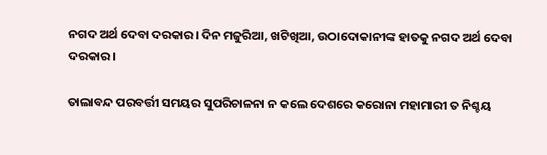ନଗଦ ଅର୍ଥ ଦେବା ଦରକାର। ଦିନ ମଜୁରିଆ, ଖଟିଖିଆ, ଉଠାଦୋକାନୀଙ୍କ ହାତକୁ ନଗଦ ଅର୍ଥ ଦେବା ଦରକାର।

ତାଲାବନ୍ଦ ପରବର୍ତ୍ତୀ ସମୟର ସୁପରିଚାଳନା ନ କଲେ ଦେଶରେ କରୋନା ମହାମାରୀ ତ ନିଶ୍ଚୟ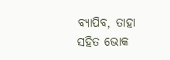ବ୍ୟାପିବ, ତାହା ସହିତ ଭୋକ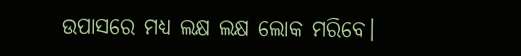ଉପାସରେ ମଧ୍ୟ ଲକ୍ଷ ଲକ୍ଷ ଲୋକ ମରିବେ।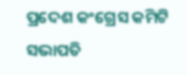ପ୍ରଦେଶ କଂଗ୍ରେସ କମିଟି ସଭାପତି